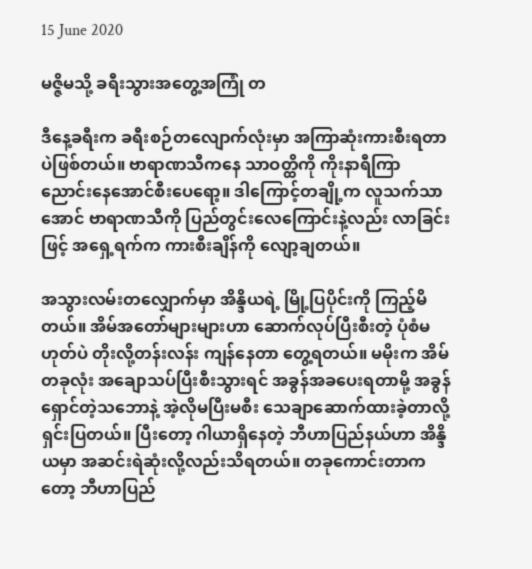15 June 2020

မဇ္ဇိမသို့ ခရီးသွားအတွေ့အကြုံ တ

ဒီနေ့ခရီးက ခရီးစဉ်တလျောက်လုံးမှာ အကြာဆုံးကားစီးရတာပဲဖြစ်တယ်။ ဗာရာဏသီကနေ သာဝတ္ထိကို ကိုးနာရီကြာ ညောင်းနေအောင်စီးပေရော့။ ဒါကြောင့်တချို့က လူသက်သာအောင် ဗာရာဏသီကို ပြည်တွင်းလေကြောင်းနဲ့လည်း လာခြင်းဖြင့် အရှေ့ရက်က ကားစီးချိန်ကို လျော့ချတယ်။

အသွားလမ်းတလျှောက်မှာ အိန္ဒိယရဲ့ မြို့ပြပိုင်းကို ကြည့်မိတယ်။ အိမ်အတော်များများဟာ ဆောက်လုပ်ပြီးစီးတဲ့ ပုံစံမဟုတ်ပဲ တိုးလို့တန်းလန်း ကျန်နေတာ တွေ့ရတယ်။ မမိုးက အိမ်တခုလုံး အချောသပ်ပြီးစီးသွားရင် အခွန်အခပေးရတာမို့ အခွန်ရှောင်တဲ့သဘောနဲ့ အဲ့လိုမပြီးမစီး သေချာဆောက်ထားခဲ့တာလို့ ရှင်းပြတယ်။ ပြီးတော့ ဂါယာရှိနေတဲ့ ဘီဟာပြည်နယ်ဟာ အိန္ဒိယမှာ အဆင်းရဲဆုံးလို့လည်းသိရတယ်။ တခုကောင်းတာကတော့ ဘီဟာပြည်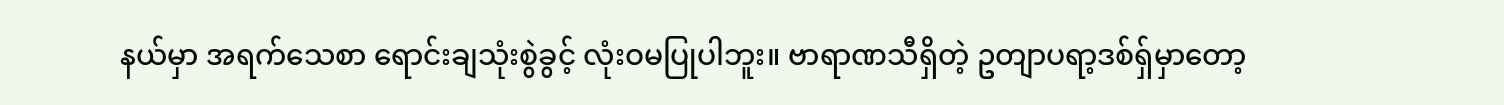နယ်မှာ အရက်သေစာ ရောင်းချသုံးစွဲခွင့် လုံးဝမပြုပါဘူး။ ဗာရာဏသီရှိတဲ့ ဥတျာပရာ့ဒစ်ရှ်မှာတော့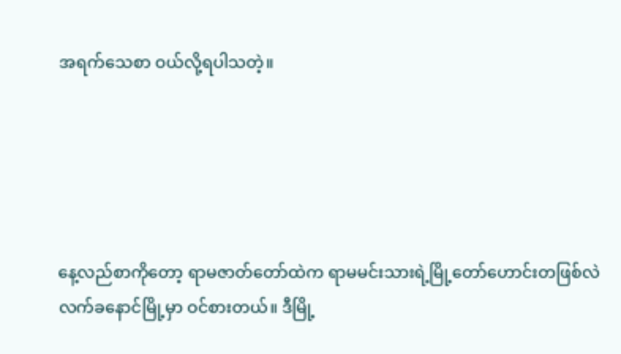အရက်သေစာ ဝယ်လို့ရပါသတဲ့။





နေ့လည်စာကိုတော့ ရာမဇာတ်တော်ထဲက ရာမမင်းသားရဲ့မြို့တော်ဟောင်းတဖြစ်လဲ လက်ခနောင်မြို့မှာ ဝင်စားတယ်။ ဒီမြို့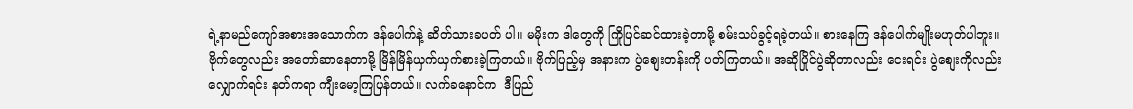ရဲ့နာမည်ကျော်အစားအသောက်က ဒန်ပေါက်နဲ့ ဆိတ်သားခပတ် ပါ။ မမိုးက ဒါတွေကို ကြိုပြင်ဆင်ထားခဲ့တာမို့ စမ်းသပ်ခွင့်ရခဲ့တယ်။ စားနေကြ ဒန်ပေါက်မျိုးမဟုတ်ပါဘူး။ ဗိုက်တွေလည်း အတော်ဆာနေတာမို့ မြိန်မြိန်ယှက်ယှက်စားခဲ့ကြတယ်။ ဗိုက်ပြည့်မှ အနားက ပွဲစျေးတန်းကို ပတ်ကြတယ်။ အဆိုပြိုင်ပွဲဆိုတာလည်း ငေးရင်း ပွဲစျေးကိုလည်းလျှောက်ရင်း နတ်ကရာ ကျီးမော့ကြပြန်တယ်။ လက်ခနောင်က  ဒီပြည်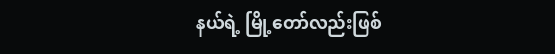နယ်ရဲ့ မြို့တော်လည်းဖြစ်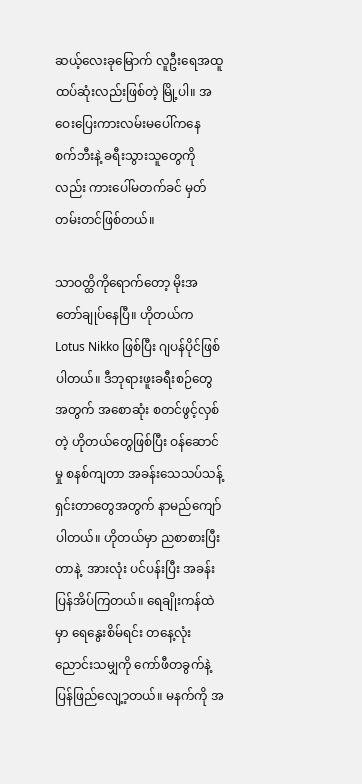ဆယ့်လေးခုမြောက် လူဦးရေအထူထပ်ဆုံးလည်းဖြစ်တဲ့ မြို့ပါ။ အဝေးပြေးကားလမ်းမပေါ်ကနေ စက်ဘီးနဲ့ ခရီးသွားသူတွေကိုလည်း ကားပေါ်မတက်ခင် မှတ်တမ်းတင်ဖြစ်တယ်။

သာဝတ္ထိကိုရောက်တော့ မိုးအတော်ချုပ်နေပြီ။ ဟိုတယ်က Lotus Nikko ဖြစ်ပြီး ဂျပန်ပိုင်ဖြစ်ပါတယ်။ ဒီဘုရားဖူးခရီးစဉ်တွေအတွက် အစောဆုံး စတင်ဖွင့်လှစ်တဲ့ ဟိုတယ်တွေဖြစ်ပြီး ဝန်ဆောင်မှု စနစ်ကျတာ အခန်းသေသပ်သန့်ရှင်းတာတွေအတွက် နာမည်ကျော်ပါတယ်။ ဟိုတယ်မှာ ညစာစားပြီးတာနဲ့  အားလုံး ပင်ပန်းပြီး အခန်းပြန်အိပ်ကြတယ်။ ရေချိုးကန်ထဲမှာ ရေနွေးစိမ်ရင်း တနေ့လုံး ညောင်းသမျှကို ကော်ဖီတခွက်နဲ့ ပြန်ဖြည်လျေ့ာ့တယ်။ မနက်ကို အ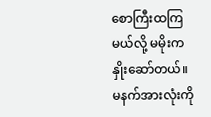စောကြီးထကြမယ်လို့ မမိုးက နှိုးဆော်တယ်။
မနက်အားလုံးကို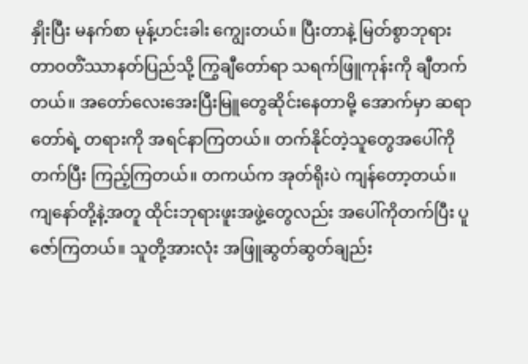နှိုးပြီး မနက်စာ မုန့်ဟင်းခါး ကျွေးတယ်။ ပြီးတာနဲ့ မြတ်စွာဘုရား တာဝတိံဿာနတ်ပြည်သို့ ကြွချီတော်ရာ သရက်ဖြူကုန်းကို ချီတက်တယ်။ အတော်လေးအေးပြီးမြူတွေဆိုင်းနေတာမို့ အောက်မှာ ဆရာတော်ရဲ့ တရားကို အရင်နာကြတယ်။ တက်နိုင်တဲ့သူတွေအပေါ်ကိုတက်ပြီး ကြည့်ကြတယ်။ တကယ်က အုတ်ရိုးပဲ ကျန်တော့တယ်။ ကျနော်တို့နဲ့အတူ ထိုင်းဘုရားဖူးအဖွဲ့တွေလည်း အပေါ်ကိုတက်ပြီး ပူဇော်ကြတယ်။ သူတို့အားလုံး အဖြူဆွတ်ဆွတ်ချည်း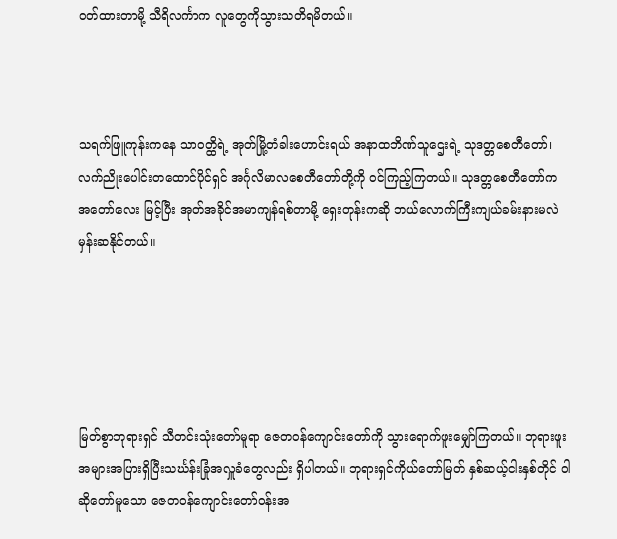ဝတ်ထားတာမို့ သီရိလင်္ကာက လူတွေကိုသွားသတိရမိတယ်။



သရက်ဖြူကုန်းကနေ သာဝတ္ထိရဲ့ အုတ်မြို့တံခါးဟောင်းရယ် အနာထဘိဏ်သူဌေးရဲ့ သုဒတ္တစေတီတော်၊ လက်ညိုးပေါင်းတထောင်ပိုင်ရှင် အင်္ဂုလိမာလစေတီတော်တို့ကို ဝင်ကြည့်ကြတယ်။ သုဒတ္တစေတီတော်က အတော်လေး မြင့်ပြီး အုတ်အခိုင်အမာကျန်ရစ်တာမို့ ရှေးတုန်းကဆို ဘယ်လောက်ကြီးကျယ်ခမ်းနားမလဲ မှန်းဆနိုင်တယ်။





မြတ်စွာဘုရားရှင် သီတင်းသုံးတော်မူရာ ဇေတဝန်ကျောင်းတော်ကို သွားရောက်ဖူးမျှော်ကြတယ်။ ဘုရားဖူးအများအပြားရှိပြီးသင်္ဃန်းခြုံအလှူခံတွေလည်း ရှိပါတယ်။ ဘုရားရှင်ကိုယ်တော်မြတ် နှစ်ဆယ့်ငါးနှစ်တိုင် ဝါဆိုတော်မူသော ဇေတဝန်ကျောင်းတော်ဝန်းအ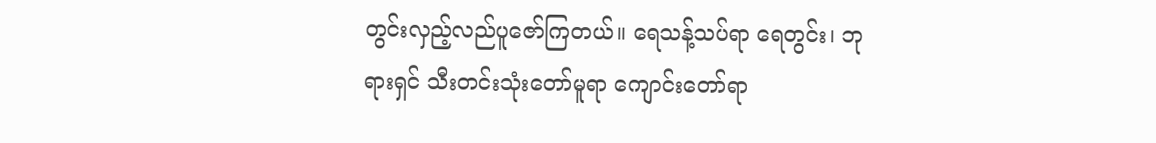တွင်းလှည့်လည်ပူဇော်ကြတယ်။ ရေသန့်သပ်ရာ ရေတွင်း၊ ဘုရားရှင် သီးတင်းသုံးတော်မူရာ ကျောင်းတော်ရာ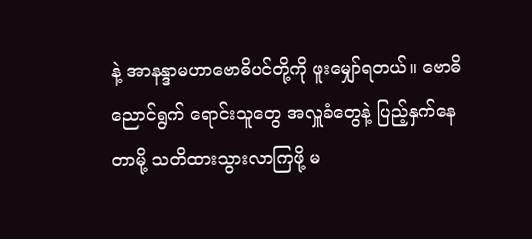နဲ့ အာနန္ဒာမဟာဗောဓိပင်တို့ကို ဖူးမျှော်ရတယ်။ ဗောဓိညောင်ရွက် ရောင်းသူတွေ အလှူခံတွေနဲ့ ပြည့်နှက်နေတာမို့ သတိထားသွားလာကြဖို့ မ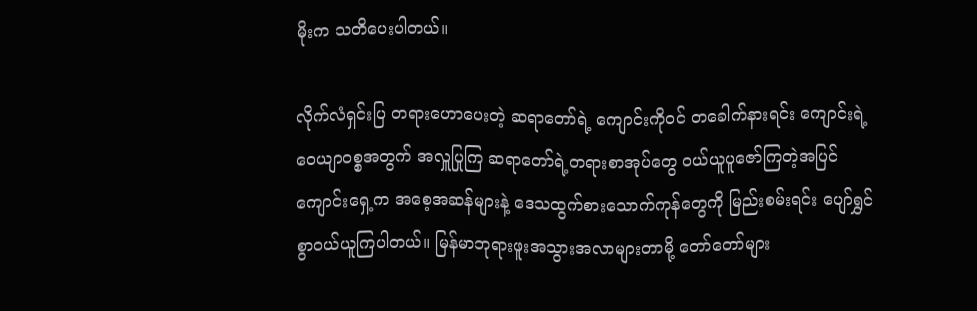မိုးက သတိပေးပါတယ်။

လိုက်လံရှင်းပြ တရားဟောပေးတဲ့ ဆရာတော်ရဲ့ ကျောင်းကိုဝင် တခေါက်နားရင်း ကျောင်းရဲ့  ဝေယျာဝစ္စအတွက် အလှူပြုကြ ဆရာတော်ရဲ့တရားစာအုပ်တွေ ဝယ်ယူပူဇော်ကြတဲ့အပြင် ကျောင်းရှေ့က အစေ့အဆန်များနဲ့ ဒေသထွက်စားသောက်ကုန်တွေကို မြည်းစမ်းရင်း ပျော်ရွှင်စွာဝယ်ယူကြပါတယ်။ မြန်မာဘုရားဖူးအသွားအလာများတာမို့ တော်တော်များ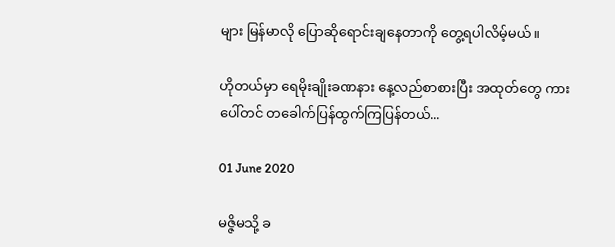များ မြန်မာလို ပြောဆိုရောင်းချနေတာကို တွေ့ရပါလိမ့်မယ်။

ဟိုတယ်မှာ ရေမိုးချိုးခဏနား နေ့လည်စာစားပြီး အထုတ်တွေ ကားပေါ်တင် တခေါက်ပြန်ထွက်ကြပြန်တယ်...

01 June 2020

မဇ္ဇိမသို့ ခ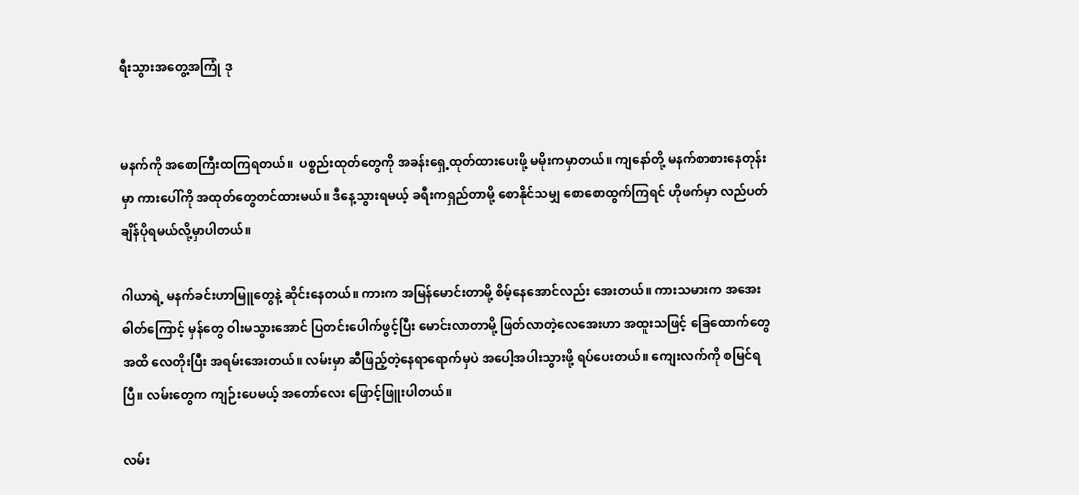ရီးသွားအတွေ့အကြုံ ဒု


မနက်ကို အစောကြီးထကြရတယ်။  ပစ္စည်းထုတ်တွေကို အခန်းရှေ့ထုတ်ထားပေးဖို့ မမိုးကမှာတယ်။ ကျနော်တို့ မနက်စာစားနေတုန်းမှာ ကားပေါ်ကို အထုတ်တွေတင်ထားမယ်။ ဒီနေ့သွားရမယ့် ခရီးကရှည်တာမို့ စောနိုင်သမျှ စောစောထွက်ကြရင် ဟိုဖက်မှာ လည်ပတ်ချိန်ပိုရမယ်လို့မှာပါတယ်။

ဂါယာရဲ့ မနက်ခင်းဟာမြူတွေနဲ့ ဆိုင်းနေတယ်။ ကားက အမြန်မောင်းတာမို့ စိမ့်နေအောင်လည်း အေးတယ်။ ကားသမားက အအေးဓါတ်ကြောင့် မှန်တွေ ဝါးမသွားအောင် ပြတင်းပေါက်ဖွင့်ပြီး မောင်းလာတာမို့ ဖြတ်လာတဲ့လေအေးဟာ အထူးသဖြင့် ခြေထောက်တွေအထိ လေတိုးပြီး အရမ်းအေးတယ်။ လမ်းမှာ ဆီဖြည့်တဲ့နေရာရောက်မှပဲ အပေါ့အပါးသွားဖို့ ရပ်ပေးတယ်။ ကျေးလက်ကို စမြင်ရပြီ။ လမ်းတွေက ကျဉ်းပေမယ့် အတော်လေး ဖြောင့်ဖြူးပါတယ်။

လမ်း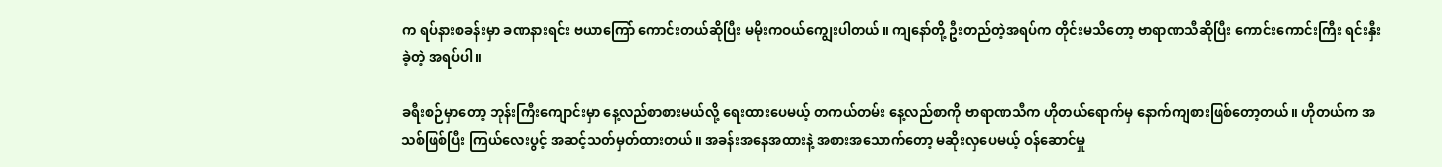က ရပ်နားစခန်းမှာ ခဏနားရင်း ဗယာကြော် ကောင်းတယ်ဆိုပြီး မမိုးကဝယ်ကျွေးပါတယ်။ ကျနော်တို့ ဦးတည်တဲ့အရပ်က တိုင်းမသိတော့ ဗာရာဏသီဆိုပြီး ကောင်းကောင်းကြီး ရင်းနှီးခဲ့တဲ့ အရပ်ပါ။

ခရီးစဉ်မှာတော့ ဘုန်းကြီးကျောင်းမှာ နေ့လည်စာစားမယ်လို့ ရေးထားပေမယ့် တကယ်တမ်း နေ့လည်စာကို ဗာရာဏသီက ဟိုတယ်ရောက်မှ နောက်ကျစားဖြစ်တော့တယ်။ ဟိုတယ်က အသစ်ဖြစ်ပြီး ကြယ်လေးပွင့် အဆင့်သတ်မှတ်ထားတယ်။ အခန်းအနေအထားနဲ့ အစားအသောက်တော့ မဆိုးလှပေမယ့် ဝန်ဆောင်မှု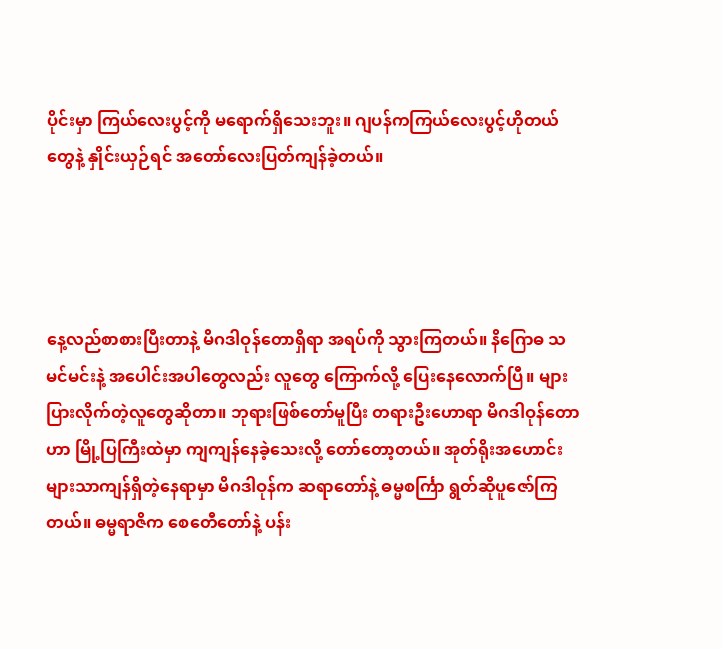ပိုင်းမှာ ကြယ်လေးပွင့်ကို မရောက်ရှိသေးဘူး။ ဂျပန်ကကြယ်လေးပွင့်ဟိုတယ်တွေနဲ့ နှိုင်းယှဉ်ရင် အတော်လေးပြတ်ကျန်ခဲ့တယ်။




နေ့လည်စာစားပြီးတာနဲ့ မိဂဒါဝုန်တောရှိရာ အရပ်ကို သွားကြတယ်။ နိဂြောဓ သမင်မင်းနဲ့ အပေါင်းအပါတွေလည်း လူတွေ ကြောက်လို့ ပြေးနေလောက်ပြီ။ များပြားလိုက်တဲ့လူတွေဆိုတာ။ ဘုရားဖြစ်တော်မူပြီး တရားဦးဟောရာ မိဂဒါဝုန်တောဟာ မြို့ပြကြီးထဲမှာ ကျကျန်နေခဲ့သေးလို့ တော်တော့တယ်။ အုတ်ရိုးအဟောင်းများသာကျန်ရှိတဲ့နေရာမှာ မိဂဒါဝုန်က ဆရာတော်နဲ့ ဓမ္မစင်္ကြာ ရွတ်ဆိုပူဇော်ကြတယ်။ ဓမ္မရာဇိက စေတေီတော်နဲ့ ပန်း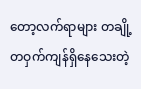တော့လက်ရာများ တချို့တဝှက်ကျန်ရှိနေသေးတဲ့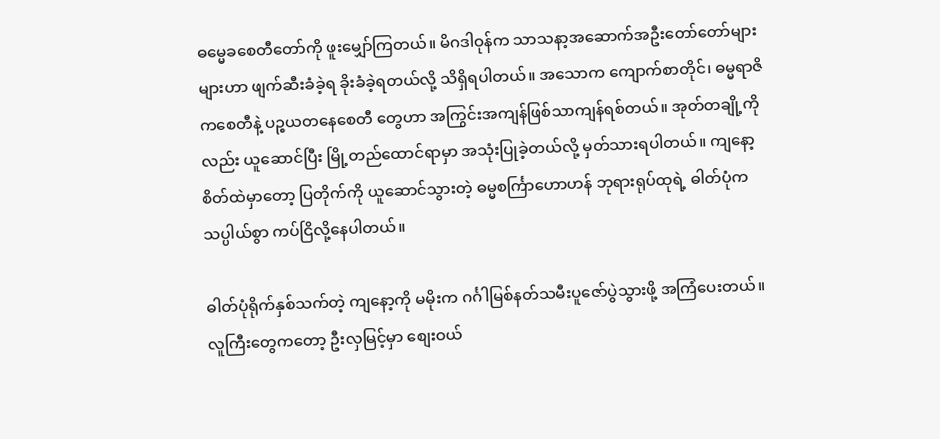ဓမ္မေခစေတီတော်ကို ဖူးမျှော်ကြတယ်။ မိဂဒါဝုန်က သာသနာ့အဆောက်အဦးတော်တော်များများဟာ ဖျက်ဆီးခံခဲ့ရ ခိုးခံခဲ့ရတယ်လို့ သိရှိရပါတယ်။ အသောက ကျောက်စာတိုင်၊ ဓမ္မရာဇိကစေတီနဲ့ ပဉ္စယတနေစေတီ တွေဟာ အကြွင်းအကျန်ဖြစ်သာကျန်ရစ်တယ်။ အုတ်တချို့ကိုလည်း ယူဆောင်ပြီး မြို့တည်ထောင်ရာမှာ အသုံးပြုခဲ့တယ်လို့ မှတ်သားရပါတယ်။ ကျနော့စိတ်ထဲမှာတော့ ပြတိုက်ကို ယူဆောင်သွားတဲ့ ဓမ္မစင်္ကြာဟောဟန် ဘုရားရုပ်ထုရဲ့ ဓါတ်ပုံက သပ္ပါယ်စွာ ကပ်ငြိလို့နေပါတယ်။

ဓါတ်ပုံရိုက်နှစ်သက်တဲ့ ကျနော့ကို မမိုးက ဂင်္ဂါမြစ်နတ်သမီးပူဇော်ပွဲသွားဖို့ အကြံပေးတယ်။ လူကြီးတွေကတော့ ဦးလှမြင့်မှာ စျေးဝယ်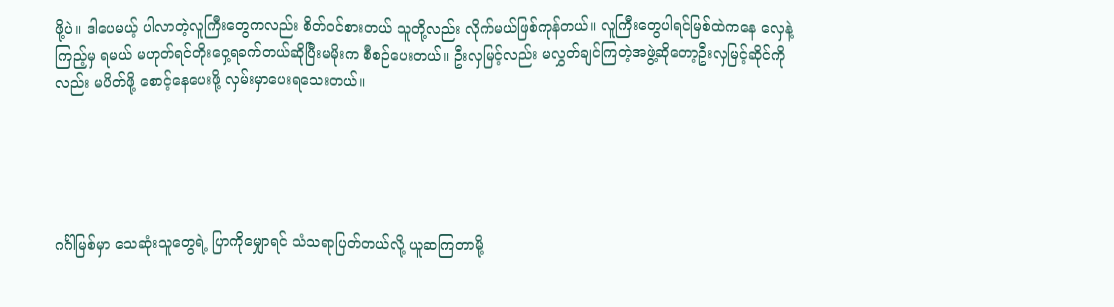ဖို့ပဲ။ ဒါပေမယ့် ပါလာတဲ့လူကြီးတွေကလည်း စိတ်ဝင်စားတယ် သူတို့လည်း လိုက်မယ်ဖြစ်ကုန်တယ်။ လူကြီးတွေပါရင်မြစ်ထဲကနေ လှေနဲ့ ကြည့်မှ ရမယ် မဟုတ်ရင်တိုးဝှေ့ရခက်တယ်ဆိုပြီးမမိုးက စီစဉ်ပေးတယ်။ ဦးလှမြင့်လည်း မလွှတ်ချင်ကြတဲ့အဖွဲ့ဆိုတော့ဦးလှမြင့်ဆိုင်ကိုလည်း မပိတ်ဖို့ စောင့်နေပေးဖို့ လှမ်းမှာပေးရသေးတယ်။





ဂင်္ဂါမြစ်မှာ သေဆုံးသူတွေရဲ့ ပြာကိုမျှောရင် သံသရာပြတ်တယ်လို့ ယူဆကြတာမို့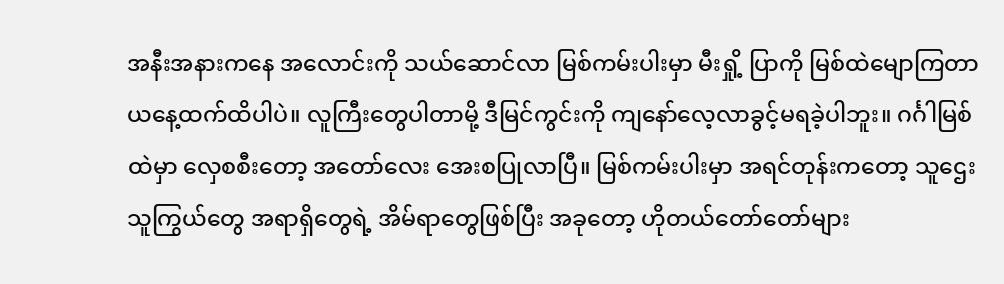အနီးအနားကနေ အလောင်းကို သယ်ဆောင်လာ မြစ်ကမ်းပါးမှာ မီးရှို့ ပြာကို မြစ်ထဲမျောကြတာ ယနေ့ထက်ထိပါပဲ။ လူကြီးတွေပါတာမို့ ဒီမြင်ကွင်းကို ကျနော်လေ့လာခွင့်မရခဲ့ပါဘူး။ ဂင်္ဂါမြစ်ထဲမှာ လှေစစီးတော့ အတော်လေး အေးစပြုလာပြီ။ မြစ်ကမ်းပါးမှာ အရင်တုန်းကတော့ သူဌေးသူကြွယ်တွေ အရာရှိတွေရဲ့ အိမ်ရာတွေဖြစ်ပြီး အခုတော့ ဟိုတယ်တော်တော်များ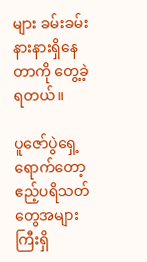များ ခမ်းခမ်းနားနားရှိနေတာကို တွေ့ခဲ့ရတယ်။

ပူဇော်ပွဲရှေ့ရောက်တော့ ဧည့်ပရိသတ်တွေအများကြီးရှိ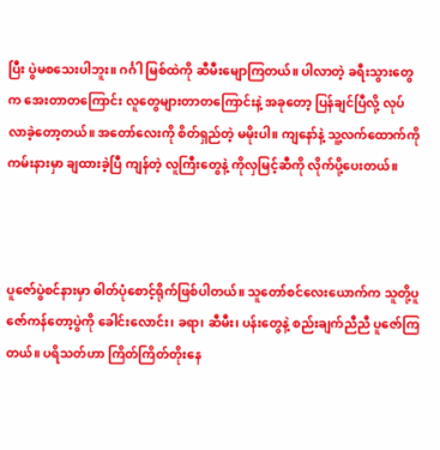ပြီး ပွဲမစသေးပါဘူး။ ဂင်္ဂါ မြစ်ထဲကို ဆီမီးမျောကြတယ်။ ပါလာတဲ့ ခရီးသွားတွေက အေးတာတကြောင်း လူတွေများတာတကြောင်းနဲ့ အခုတော့ ပြန်ချင်ပြီလို့ လုပ်လာခဲ့တော့တယ်။ အတော်လေးကို စိတ်ရှည်တဲ့ မမိုးပါ။ ကျနော်နဲ့ သူ့လက်ထောက်ကို ကမ်းနားမှာ ချထားခဲ့ပြီ ကျန်တဲ့ လူကြီးတွေနဲ့ ကိုလှမြင့်ဆီကို လိုက်ပို့ပေးတယ်။



ပူဇော်ပွဲစင်နားမှာ ဓါတ်ပုံစောင့်ရိုက်ဖြစ်ပါတယ်။ သူတော်စင်လေးယောက်က သူတို့ပူဇော်ကန်တော့ပွဲကို ခေါင်းလောင်း၊ ခရာ၊ ဆီမီး၊ ပန်းတွေနဲ့ စည်းချက်ညီညီ ပူဇော်ကြတယ်။ ပရိသတ်ဟာ ကြိတ်ကြိတ်တိုးနေ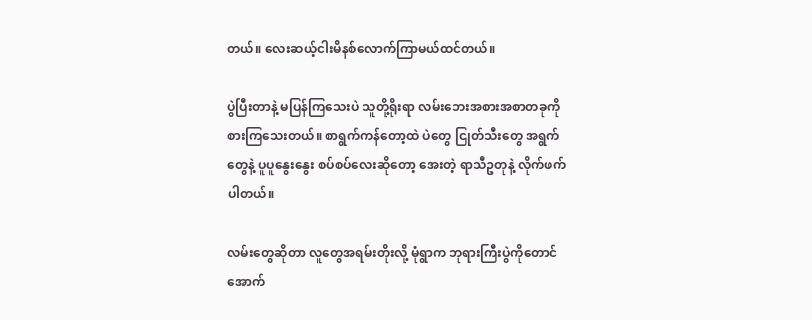တယ်။ လေးဆယ့်ငါးမိနစ်လောက်ကြာမယ်ထင်တယ်။

ပွဲပြီးတာနဲ့ မပြန်ကြသေးပဲ သူတို့ရိုးရာ လမ်းဘေးအစားအစာတခုကို စားကြသေးတယ်။ စာရွက်ကန်တော့ထဲ ပဲတွေ ငြုတ်သီးတွေ အရွက်တွေနဲ့ ပူပူနွေးနွေး စပ်စပ်လေးဆိုတော့ အေးတဲ့ ရာသီဥတုနဲ့ လိုက်ဖက်ပါတယ်။

လမ်းတွေဆိုတာ လူတွေအရမ်းတိုးလို့ မုံရွာက ဘုရားကြီးပွဲကိုတောင် အောက်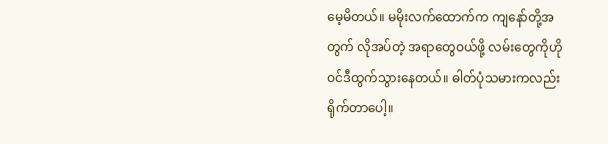မေ့မိတယ်။ မမိုးလက်ထောက်က ကျနော်တို့အတွက် လိုအပ်တဲ့ အရာတွေဝယ်ဖို့ လမ်းတွေကိုဟိုဝင်ဒီထွက်သွားနေတယ်။ ဓါတ်ပုံသမားကလည်း ရိုက်တာပေါ့။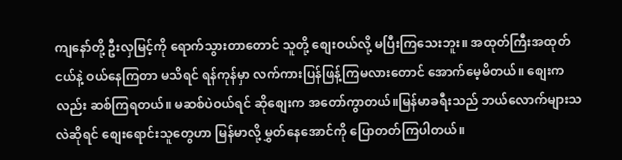ကျနော်တို့ ဦးလှမြင့်ကို ရောက်သွားတာတောင် သူတို့ စျေးဝယ်လို့ မပြီးကြသေးဘူး။ အထုတ်ကြီးအထုတ်ငယ်နဲ့ ဝယ်နေကြတာ မသိရင် ရန်ကုန်မှာ လက်ကားပြန်ဖြန့်ကြမလားတောင် အောက်မေ့မိတယ်။ စျေးကလည်း ဆစ်ကြရတယ်။ မဆစ်ပဲဝယ်ရင် ဆိုစျေးက အတော်ကွာတယ်။မြန်မာခရီးသည် ဘယ်လောက်များသလဲဆိုရင် စျေးရောင်းသူတွေဟာ မြန်မာလို့ မွှတ်နေအောင်ကို ပြောတတ်ကြပါတယ်။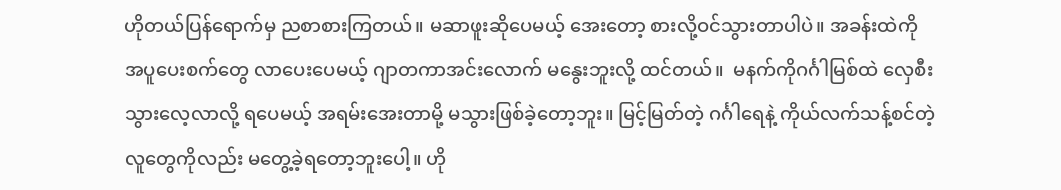ဟိုတယ်ပြန်ရောက်မှ ညစာစားကြတယ်။ မဆာဖူးဆိုပေမယ့် အေးတော့ စားလို့ဝင်သွားတာပါပဲ။ အခန်းထဲကို အပူပေးစက်တွေ လာပေးပေမယ့် ဂျာတကာအင်းလောက် မနွေးဘူးလို့ ထင်တယ်။  မနက်ကိုဂင်္ဂါမြစ်ထဲ လှေစီးသွားလေ့လာလို့ ရပေမယ့် အရမ်းအေးတာမို့ မသွားဖြစ်ခဲ့တော့ဘူး။ မြင့်မြတ်တဲ့ ဂင်္ဂါရေနဲ့ ကိုယ်လက်သန့်စင်တဲ့ လူတွေကိုလည်း မတွေ့ခဲ့ရတော့ဘူးပေါ့။ ဟို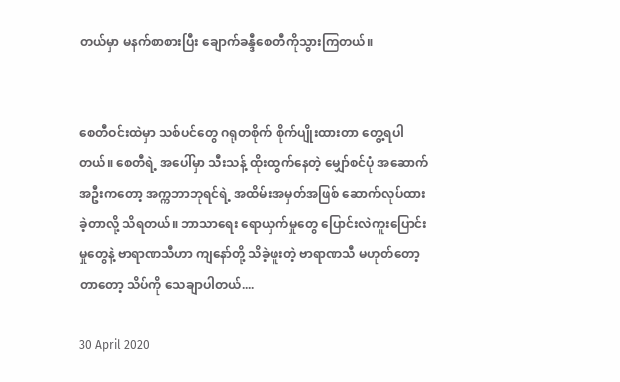တယ်မှာ မနက်စာစားပြီး ချောက်ခန္ဒီစေတီကိုသွားကြတယ်။


စေတီဝင်းထဲမှာ သစ်ပင်တွေ ဂရုတစိုက် စိုက်ပျိုးထားတာ တွေ့ရပါတယ်။ စေတီရဲ့ အပေါ်မှာ သီးသန့် ထိုးထွက်နေတဲ့ မျှော်စင်ပုံ အဆောက်အဦးကတော့ အက္ကဘာဘုရင်ရဲ့ အထိမ်းအမှတ်အဖြစ် ဆောက်လုပ်ထားခဲ့တာလို့ သိရတယ်။ ဘာသာရေး ရောယှက်မှုတွေ ပြောင်းလဲကူးပြောင်းမှုတွေနဲ့ ဗာရာဏသီဟာ ကျနော်တို့ သိခဲ့ဖူးတဲ့ ဗာရာဏသီ မဟုတ်တော့တာတော့ သိပ်ကို သေချာပါတယ်....

30 April 2020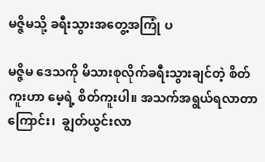မဇ္ဇိမသို့ ခရီးသွားအတွေ့အကြုံ ပ

မဇ္ဇိမ ဒေသကို မိသားစုလိုက်ခရီးသွားချင်တဲ့ စိတ်ကူးဟာ မေ့ရဲ့ စိတ်ကူးပါ။ အသက်အရွယ်ရလာတာကြောင်း၊  ချွတ်ယွင်းလာ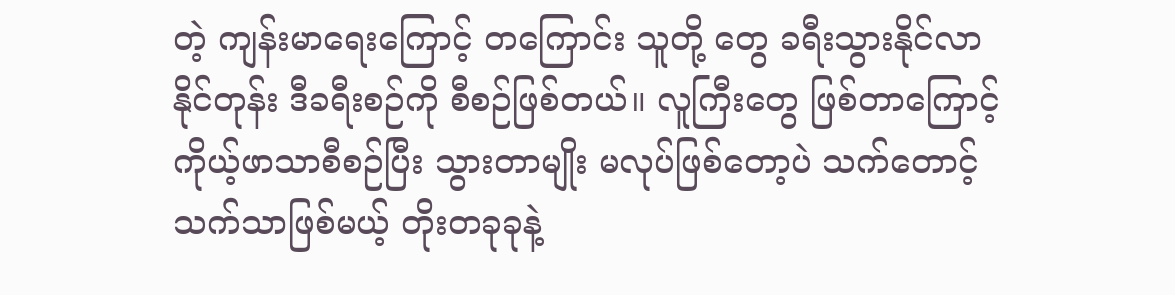တဲ့ ကျန်းမာရေးကြောင့် တကြောင်း သူတို့ တွေ ခရီးသွားနိုင်လာနိုင်တုန်း ဒီခရီးစဉ်ကို စီစဉ်ဖြစ်တယ်။ လူကြီးတွေ ဖြစ်တာကြောင့် ကိုယ့်ဖာသာစီစဉ်ပြီး သွားတာမျိုး မလုပ်ဖြစ်တော့ပဲ သက်တောင့်သက်သာဖြစ်မယ့် တိုးတခုခုနဲ့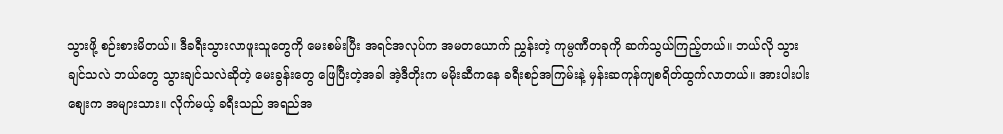သွားဖို့ စဉ်းစားမိတယ်။ ဒီခရီးသွားလာဖူးသူတွေကို မေးစမ်းပြီး အရင်အလုပ်က အမတယောက် ညွှန်းတဲ့ ကုမ္ပဏီတခုကို ဆက်သွယ်ကြည့်တယ်။ ဘယ်လို သွားချင်သလဲ ဘယ်တွေ သွားချင်သလဲဆိုတဲ့ မေးခွန်းတွေ ဖြေပြီးတဲ့အခါ အဲ့ဒီတိုးက မမိုးဆီကနေ ခရီးစဉ်အကြမ်းနဲ့ မှန်းဆကုန်ကျစရိတ်ထွက်လာတယ်။ အားပါးပါး စျေးက အများသား။ လိုက်မယ့် ခရီးသည် အရည်အ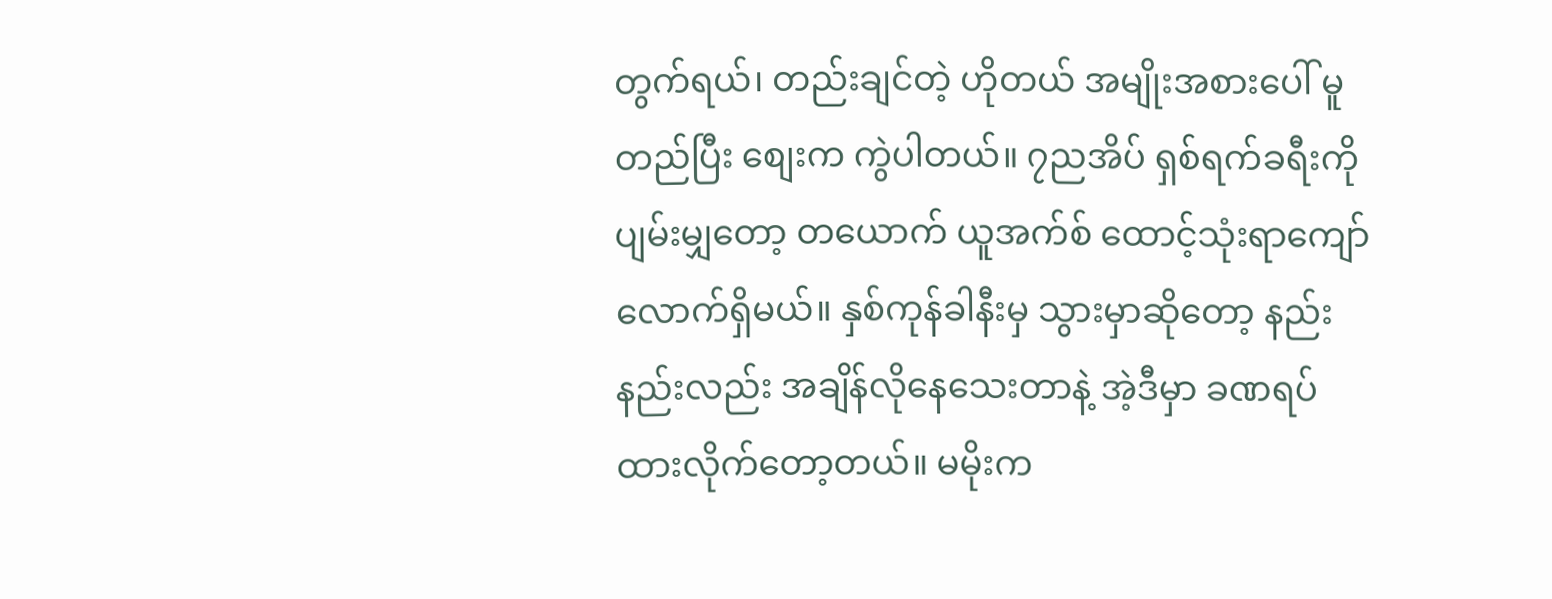တွက်ရယ်၊ တည်းချင်တဲ့ ဟိုတယ် အမျိုးအစားပေါ် မူတည်ပြီး စျေးက ကွဲပါတယ်။ ၇ညအိပ် ရှစ်ရက်ခရီးကို ပျမ်းမျှတော့ တယောက် ယူအက်စ် ထောင့်သုံးရာကျော်လောက်ရှိမယ်။ နှစ်ကုန်ခါနီးမှ သွားမှာဆိုတော့ နည်းနည်းလည်း အချိန်လိုနေသေးတာနဲ့ အဲ့ဒီမှာ ခဏရပ်ထားလိုက်တော့တယ်။ မမိုးက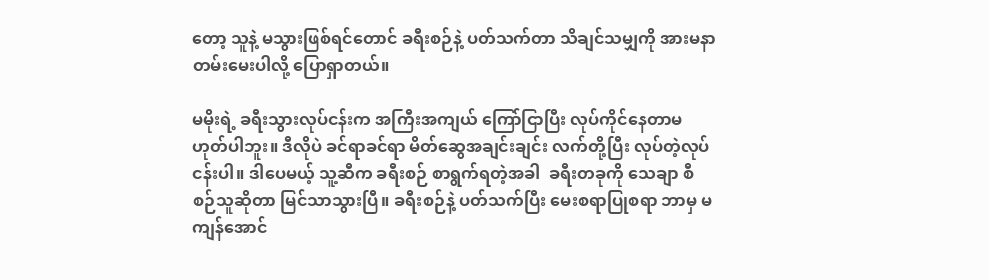တော့ သူနဲ့ မသွားဖြစ်ရင်တောင် ခရီးစဉ်နဲ့ ပတ်သက်တာ သိချင်သမျှကို အားမနာတမ်းမေးပါလို့ ပြောရှာတယ်။

မမိုးရဲ့ ခရီးသွားလုပ်ငန်းက အကြီးအကျယ် ကြော်ငြာပြီး လုပ်ကိုင်နေတာမဟုတ်ပါဘူး။ ဒီလိုပဲ ခင်ရာခင်ရာ မိတ်ဆွေအချင်းချင်း လက်တို့ပြီး လုပ်တဲ့လုပ်ငန်းပါ။ ဒါပေမယ့် သူ့ဆီက ခရီးစဉ် စာရွက်ရတဲ့အခါ  ခရီးတခုကို သေချာ စီစဉ်သူဆိုတာ မြင်သာသွားပြီ။ ခရီးစဉ်နဲ့ ပတ်သက်ပြီး မေးစရာပြုစရာ ဘာမှ မကျန်အောင်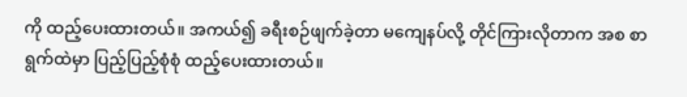ကို ထည့်ပေးထားတယ်။ အကယ်၍ ခရီးစဉ်ဖျက်ခဲ့တာ မကျေနပ်လို့ တိုင်ကြားလိုတာက အစ စာရွက်ထဲမှာ ပြည့်ပြည့်စုံစုံ ထည့်ပေးထားတယ်။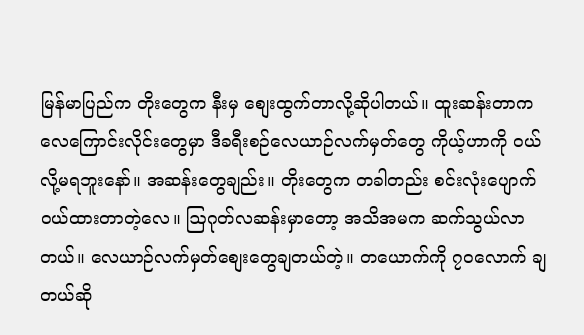မြန်မာပြည်က တိုးတွေက နီးမှ စျေးထွက်တာလို့ဆိုပါတယ်။ ထူးဆန်းတာက လေကြောင်းလိုင်းတွေမှာ ဒီခရီးစဉ်လေယာဉ်လက်မှတ်တွေ ကိုယ့်ဟာကို ဝယ်လို့မရဘူးနော်။ အဆန်းတွေချည်း။ တိုးတွေက တခါတည်း စင်းလုံးပျောက် ဝယ်ထားတာတဲ့လေ။ ဩဂုတ်လဆန်းမှာတော့ အသိအမက ဆက်သွယ်လာတယ်။ လေယာဉ်လက်မှတ်စျေးတွေချတယ်တဲ့။ တယောက်ကို ၇၀လောက် ချတယ်ဆို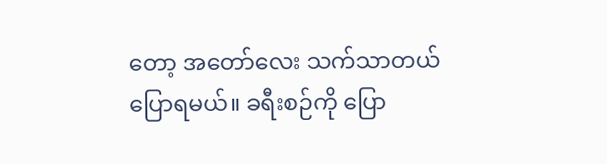တော့ အတော်လေး သက်သာတယ်ပြောရမယ်။ ခရီးစဉ်ကို ပြော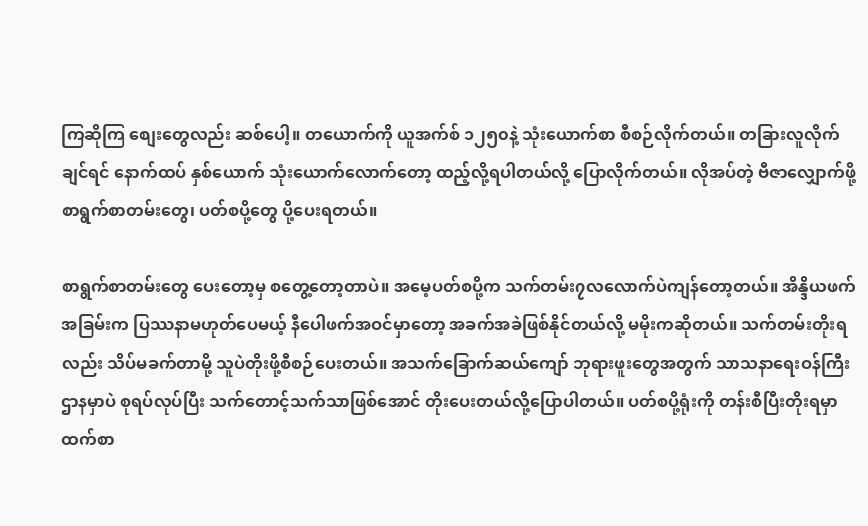ကြဆိုကြ စျေးတွေလည်း ဆစ်ပေါ့။ တယောက်ကို ယူအက်စ် ၁၂၅၀နဲ့ သုံးယောက်စာ စီစဉ်လိုက်တယ်။ တခြားလူလိုက်ချင်ရင် နောက်ထပ် နှစ်ယောက် သုံးယောက်လောက်တော့ ထည့်လို့ရပါတယ်လို့ ပြောလိုက်တယ်။ လိုအပ်တဲ့ ဗီဇာလျှောက်ဖို့ စာရွက်စာတမ်းတွေ၊ ပတ်စပို့တွေ ပို့ပေးရတယ်။

စာရွက်စာတမ်းတွေ ပေးတော့မှ စတွေ့တော့တာပဲ။ အမေ့ပတ်စပို့က သက်တမ်း၇လလောက်ပဲကျန်တော့တယ်။ အိန္ဒိယဖက်အခြမ်းက ပြဿနာမဟုတ်ပေမယ့် နီပေါဖက်အဝင်မှာတော့ အခက်အခဲဖြစ်နိုင်တယ်လို့ မမိုးကဆိုတယ်။ သက်တမ်းတိုးရလည်း သိပ်မခက်တာမို့ သူပဲတိုးဖို့စီစဉ်ပေးတယ်။ အသက်ခြောက်ဆယ်ကျော် ဘုရားဖူးတွေအတွက် သာသနာရေးဝန်ကြီးဌာနမှာပဲ စုရပ်လုပ်ပြီး သက်တောင့်သက်သာဖြစ်အောင် တိုးပေးတယ်လို့ပြောပါတယ်။ ပတ်စပို့ရုံးကို တန်းစီပြီးတိုးရမှာထက်စာ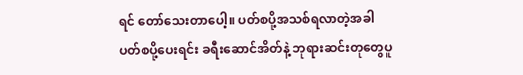ရင် တော်သေးတာပေါ့။ ပတ်စပို့အသစ်ရလာတဲ့အခါ ပတ်စပို့ပေးရင်း ခရီးဆောင်အိတ်နဲ့ ဘုရားဆင်းတုတွေပူ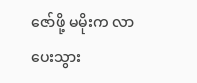ဇော်ဖို့ မမိုးက လာပေးသွား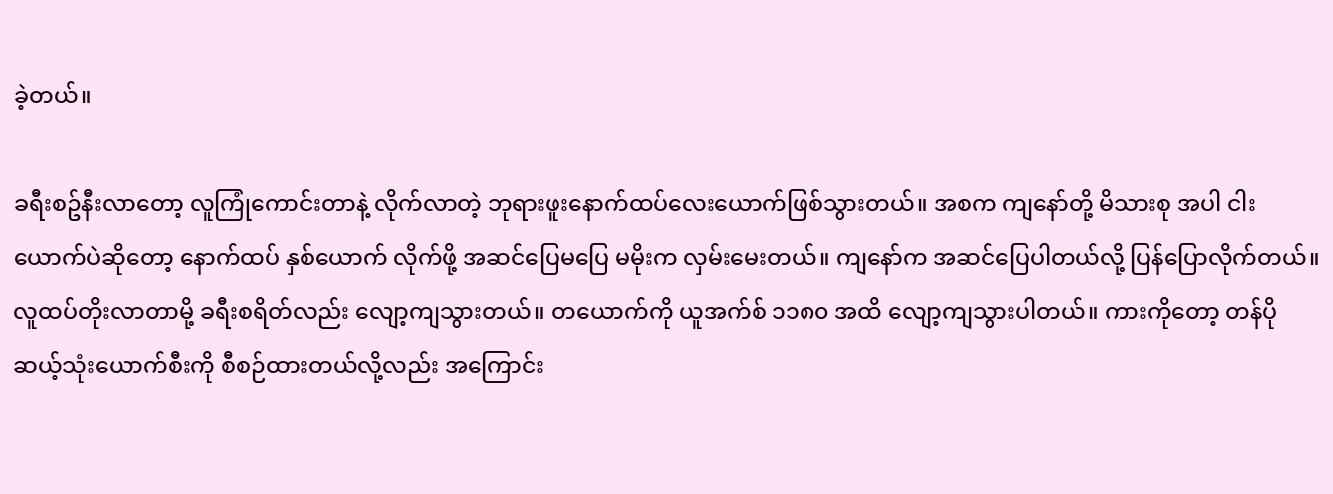ခဲ့တယ်။

ခရီးစဥ်နီးလာတော့ လူကြုံကောင်းတာနဲ့ လိုက်လာတဲ့ ဘုရားဖူးနောက်ထပ်လေးယောက်ဖြစ်သွားတယ်။ အစက ကျနော်တို့ မိသားစု အပါ ငါးယောက်ပဲဆိုတော့ နောက်ထပ် နှစ်ယောက် လိုက်ဖို့ အဆင်ပြေမပြေ မမိုးက လှမ်းမေးတယ်။ ကျနော်က အဆင်ပြေပါတယ်လို့ ပြန်ပြောလိုက်တယ်။ လူထပ်တိုးလာတာမို့ ခရီးစရိတ်လည်း လျော့ကျသွားတယ်။ တယောက်ကို ယူအက်စ် ၁၁၈၀ အထိ လျော့ကျသွားပါတယ်။ ကားကိုတော့ တန်ပို ဆယ့်သုံးယောက်စီးကို စီစဉ်ထားတယ်လို့လည်း အကြောင်း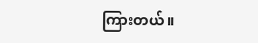ကြားတယ်။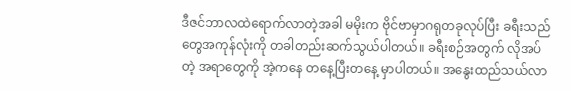ဒီဇင်ဘာလထဲရောက်လာတဲ့အခါ မမိုးက ဗိုင်ဗာမှာဂရုတခုလုပ်ပြီး ခရီးသည်တွေအကုန်လုံးကို တခါတည်းဆက်သွယ်ပါတယ်။ ခရီးစဉ်အတွက် လိုအပ်တဲ့ အရာတွေကို အဲ့ကနေ တနေ့ပြီးတနေ့ မှာပါတယ်။ အနွေးထည်သယ်လာ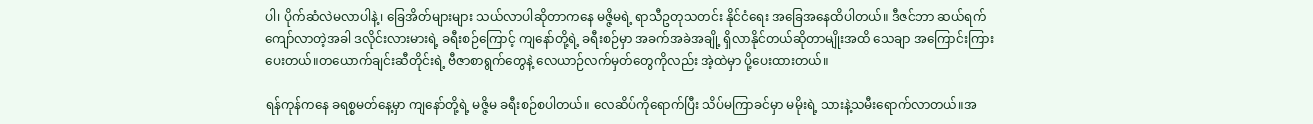ပါ၊ ပိုက်ဆံလဲမလာပါနဲ့၊ ခြေအိတ်များများ သယ်လာပါဆိုတာကနေ မဇ္ဇိမရဲ့ ရာသီဥတုသတင်း နိုင်ငံရေး အခြေအနေထိပါတယ်။ ဒီဇင်ဘာ ဆယ်ရက်ကျော်လာတဲ့အခါ ဒလိုင်းလားမားရဲ့ ခရီးစဉ်ကြောင့် ကျနော်တို့ရဲ့ ခရီးစဉ်မှာ အခက်အခဲအချို့ ရှိလာနိုင်တယ်ဆိုတာမျိုးအထိ သေချာ အကြောင်းကြားပေးတယ်။တယောက်ချင်းဆီတိုင်းရဲ့ ဗီဇာစာရွက်တွေနဲ့ လေယာဉ်လက်မှတ်တွေကိုလည်း အဲ့ထဲမှာ ပို့ပေးထားတယ်။

ရန်ကုန်ကနေ ခရစ္စမတ်နေ့မှာ ကျနော်တို့ရဲ့ မဇ္ဇိမ ခရီးစဉ်စပါတယ်။ လေဆိပ်ကိုရောက်ပြီး သိပ်မကြာခင်မှာ မမိုးရဲ့ သားနဲ့သမီးရောက်လာတယ်။အ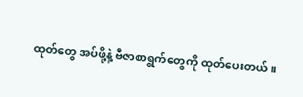ထုတ်တွေ အပ်ဖို့နဲ့ ဗီဇာစာရွက်တွေကို ထုတ်ပေးတယ်။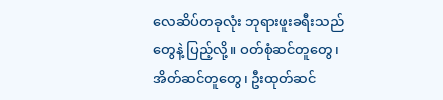လေဆိပ်တခုလုံး ဘုရားဖူးခရီးသည်တွေနဲ့ ပြည့်လို့။ ဝတ်စုံဆင်တူတွေ၊ အိတ်ဆင်တူတွေ၊ ဦးထုတ်ဆင်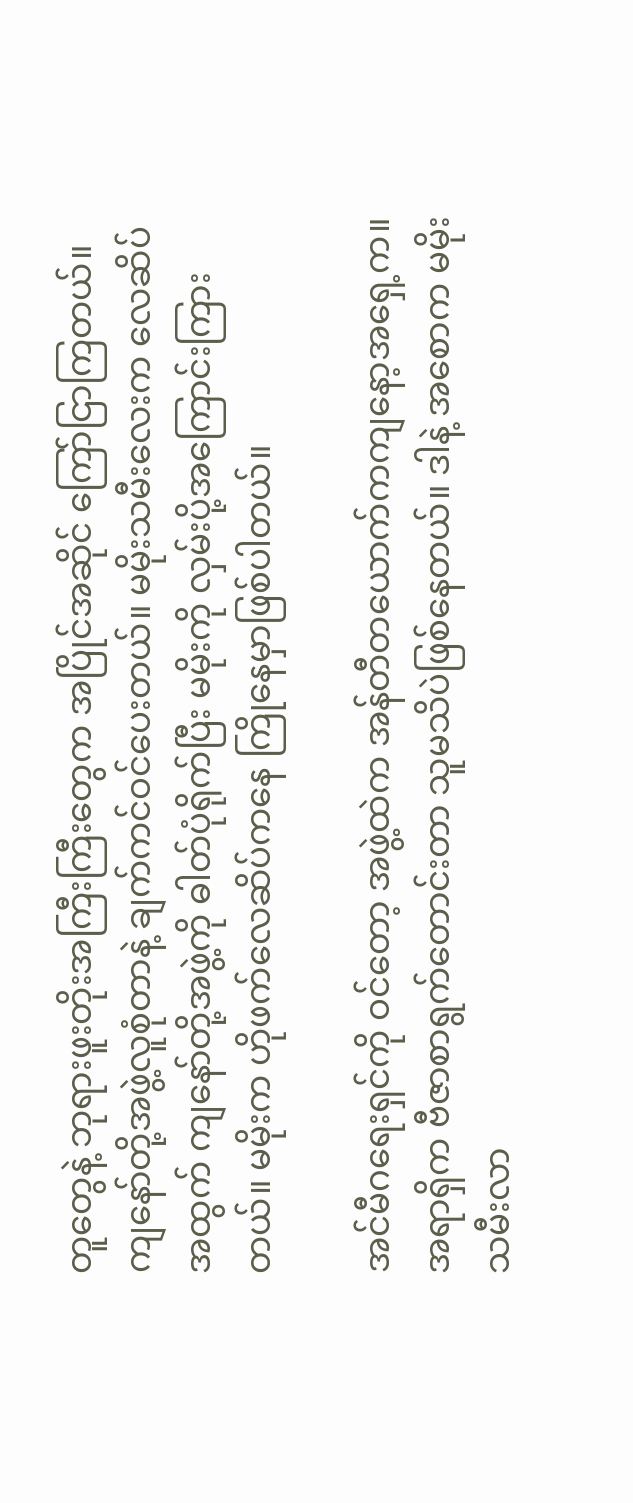တူတွေနဲ့ ဘုရားဖူးတိုးအကြီးကြီးတွေက အပြိုင်အဆိုင် ကြော်ငြာကြတယ်။ ကျနော်တို့အဖွဲ့လူစုံတာနဲ့ ချက်ကင်ဝင်ပေးတယ်။ မမိုးသမီးလေးက လေဆိပ်အထွက် ကျနော်တို့အဖွဲ့ကို ဓါတ်ပုံရိုက်ပြီး မမိုးကို လှမ်းပို့အကြောင်းကြားတယ်။ မမိုးက ဟိုဖက်လေဆိပ်ကနေ ကြိုနေမှာဖြစ်ပါတယ်။

အင်မီဂရေးရှင်ကို ဝင်တော့ အဖွဲ့ထဲက အန်တီတယောက်ကကျနော့အရှေ့က။ အရာရှိက ဗီဇာစာရွက်တောင်းတာ သူမသိပဲဖြစ်နေတယ်။ ဒါနဲ့ အစောက မမိုးသမီးလာ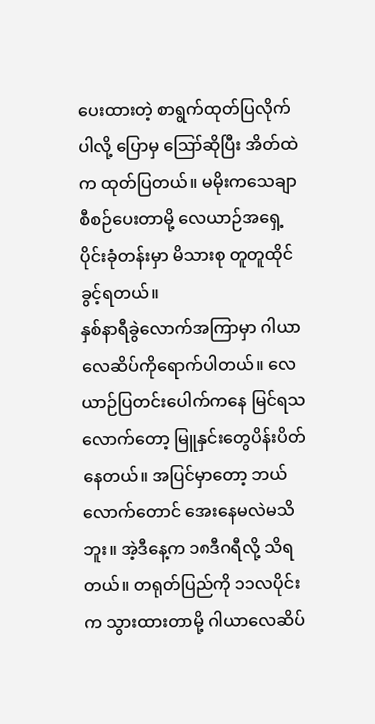ပေးထားတဲ့ စာရွက်ထုတ်ပြလိုက်ပါလို့ ပြောမှ ဪဆိုပြီး အိတ်ထဲက ထုတ်ပြတယ်။ မမိုးကသေချာ စီစဉ်ပေးတာမို့ လေယာဉ်အရှေ့ပိုင်းခုံတန်းမှာ မိသားစု တူတူထိုင်ခွင့်ရတယ်။
နှစ်နာရီခွဲလောက်အကြာမှာ ဂါယာ လေဆိပ်ကိုရောက်ပါတယ်။ လေယာဉ်ပြတင်းပေါက်ကနေ မြင်ရသလောက်တော့ မြူနှင်းတွေပိန်းပိတ်နေတယ်။ အပြင်မှာတော့ ဘယ်လောက်တောင် အေးနေမလဲမသိဘူး။ အဲ့ဒီနေ့က ၁၈ဒီဂရီလို့ သိရတယ်။ တရုတ်ပြည်ကို ၁၁လပိုင်းက သွားထားတာမို့ ဂါယာလေဆိပ်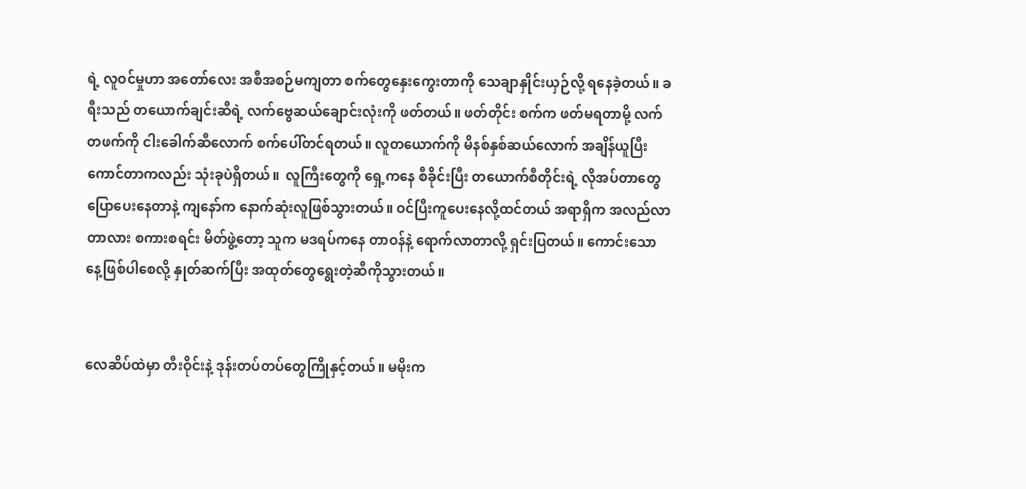ရဲ့ လူဝင်မှုဟာ အတော်လေး အစီအစဉ်မကျတာ စက်တွေနှေးကွေးတာကို သေချာနှိုင်းယှဉ်လို့ ရနေခဲ့တယ်။ ခရီးသည် တယောက်ချင်းဆီရဲ့ လက်ဗွေဆယ်ချောင်းလုံးကို ဖတ်တယ်။ ဖတ်တိုင်း စက်က ဖတ်မရတာမို့ လက်တဖက်ကို ငါးခေါက်ဆီလောက် စက်ပေါ်တင်ရတယ်။ လူတယောက်ကို မိနစ်နှစ်ဆယ်လောက် အချိန်ယူပြီး ကောင်တာကလည်း သုံးခုပဲရှိတယ်။  လူကြီးတွေကို ရှေ့ကနေ စီခိုင်းပြီး တယောက်စီတိုင်းရဲ့ လိုအပ်တာတွေ ပြောပေးနေတာနဲ့ ကျနော်က နောက်ဆုံးလူဖြစ်သွားတယ်။ ဝင်ပြီးကူပေးနေလို့ထင်တယ် အရာရှိက အလည်လာတာလား စကားစရင်း မိတ်ဖွဲ့တော့ သူက မဒရပ်ကနေ တာဝန်နဲ့ ရောက်လာတာလို့ ရှင်းပြတယ်။ ကောင်းသော နေ့ဖြစ်ပါစေလို့ နှုတ်ဆက်ပြီး အထုတ်တွေရွေးတဲ့ဆီကိုသွားတယ်။


လေဆိပ်ထဲမှာ တီးဝိုင်းနဲ့ ဒုန်းတပ်တပ်တွေကြိုနှင့်တယ်။ မမိုးက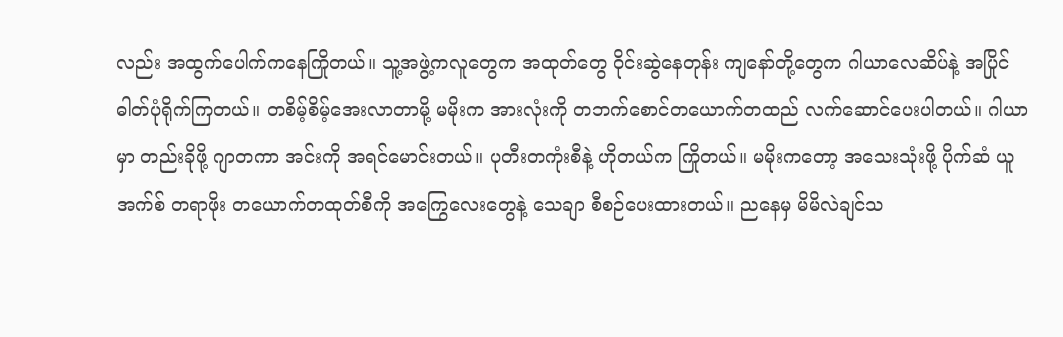လည်း အထွက်ပေါက်ကနေကြိုတယ်။ သူ့အဖွဲ့ကလူတွေက အထုတ်တွေ ဝိုင်းဆွဲနေတုန်း ကျနော်တို့တွေက ဂါယာလေဆိပ်နဲ့ အပြိုင်ဓါတ်ပုံရိုက်ကြတယ်။ တစိမ့်စိမ့်အေးလာတာမို့ မမိုးက အားလုံးကို တဘက်စောင်တယောက်တထည် လက်ဆောင်ပေးပါတယ်။ ဂါယာမှာ တည်းခိုဖို့ ဂျာတကာ အင်းကို အရင်မောင်းတယ်။ ပုတီးတကုံးစီနဲ့ ဟိုတယ်က ကြိုတယ်။ မမိုးကတော့ အသေးသုံးဖို့ ပိုက်ဆံ ယူအက်စ် တရာဖိုး တယောက်တထုတ်စီကို အကြွေလေးတွေနဲ့ သေချာ စီစဉ်ပေးထားတယ်။ ညနေမှ မိမိလဲချင်သ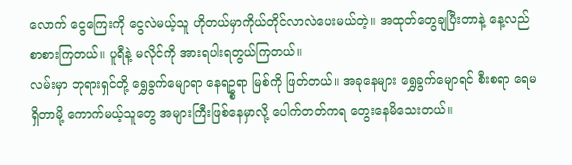လောက် ငွေကြေးကို ငွေလဲမယ့်သူ ဟိုတယ်မှာကိုယ်တိုင်လာလဲပေးမယ်တဲ့။ အထုတ်တွေချပြီးတာနဲ့ နေ့လည်စာစားကြတယ်။ ပူရီနဲ့ မလိုင်ကို အားရပါးရတွယ်ကြတယ်။
လမ်းမှာ ဘုရားရှင်တို့ ရွှေခွက်မျောရာ နေရဥ္စရာ မြစ်ကို ဖြတ်တယ်။ အခုနေများ ရွှေခွက်မျောရင် စီးစရာ ရေမရှိတာမို့ ကောက်မယ့်သူတွေ အများကြီးဖြစ်နေမှာလို့ ပေါက်တတ်ကရ တွေးနေမိသေးတယ်။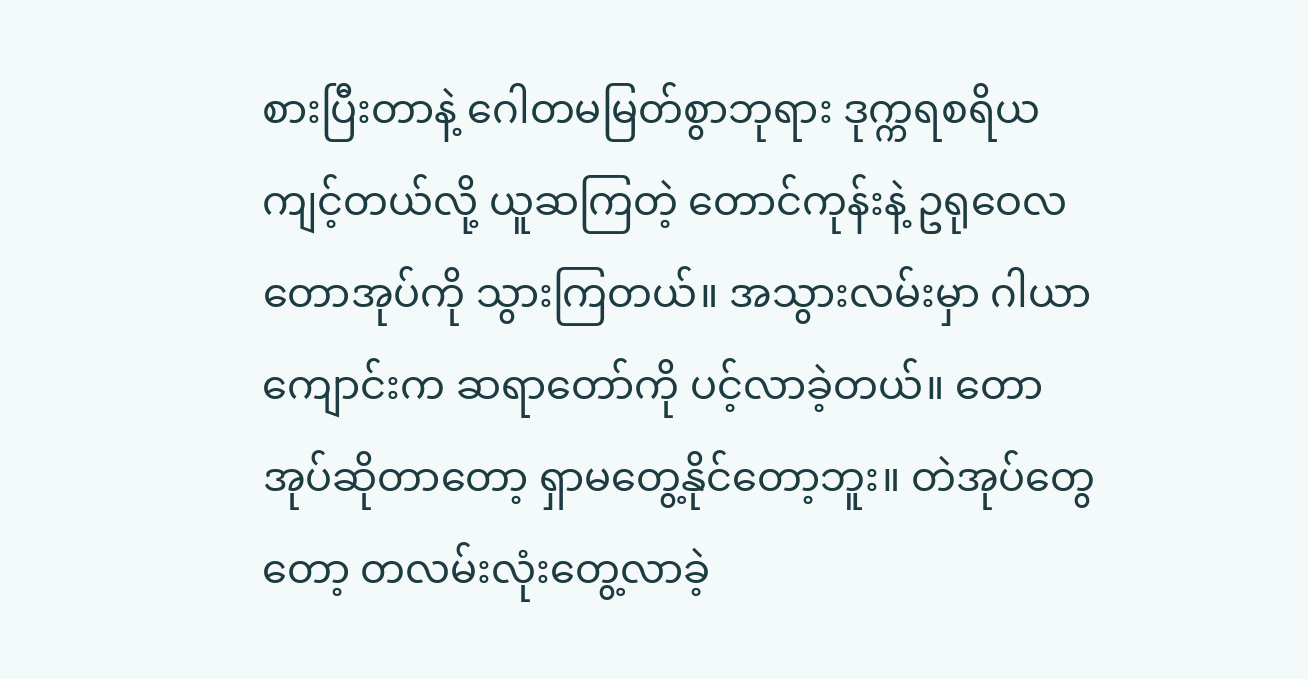စားပြီးတာနဲ့ ဂေါတမမြတ်စွာဘုရား ဒုက္ကရစရိယ ကျင့်တယ်လို့ ယူဆကြတဲ့ တောင်ကုန်းနဲ့ ဥရုဝေလတောအုပ်ကို သွားကြတယ်။ အသွားလမ်းမှာ ဂါယာကျောင်းက ဆရာတော်ကို ပင့်လာခဲ့တယ်။ တောအုပ်ဆိုတာတော့ ရှာမတွေ့နိုင်တော့ဘူး။ တဲအုပ်တွေတော့ တလမ်းလုံးတွေ့လာခဲ့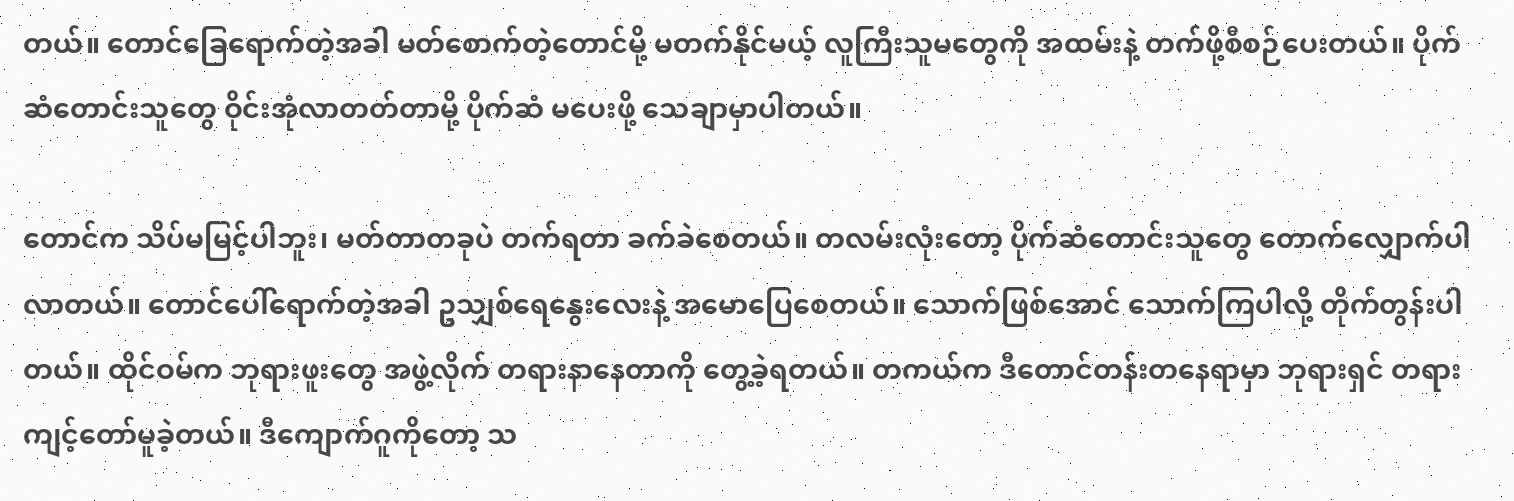တယ်။ တောင်ခြေရောက်တဲ့အခါ မတ်စောက်တဲ့တောင်မို့ မတက်နိုင်မယ့် လူကြီးသူမတွေကို အထမ်းနဲ့ တက်ဖို့စီစဉ်ပေးတယ်။ ပိုက်ဆံတောင်းသူတွေ ဝိုင်းအုံလာတတ်တာမို့ ပိုက်ဆံ မပေးဖို့ သေချာမှာပါတယ်။

တောင်က သိပ်မမြင့်ပါဘူး၊ မတ်တာတခုပဲ တက်ရတာ ခက်ခဲစေတယ်။ တလမ်းလုံးတော့ ပိုက်ဆံတောင်းသူတွေ တောက်လျှောက်ပါလာတယ်။ တောင်ပေါ်ရောက်တဲ့အခါ ဥသျှစ်ရေနွေးလေးနဲ့ အမောပြေစေတယ်။ သောက်ဖြစ်အောင် သောက်ကြပါလို့ တိုက်တွန်းပါတယ်။ ထိုင်ဝမ်က ဘုရားဖူးတွေ အဖွဲ့လိုက် တရားနာနေတာကို တွေ့ခဲ့ရတယ်။ တကယ်က ဒီတောင်တန်းတနေရာမှာ ဘုရားရှင် တရားကျင့်တော်မူခဲ့တယ်။ ဒီကျောက်ဂူကိုတော့ သ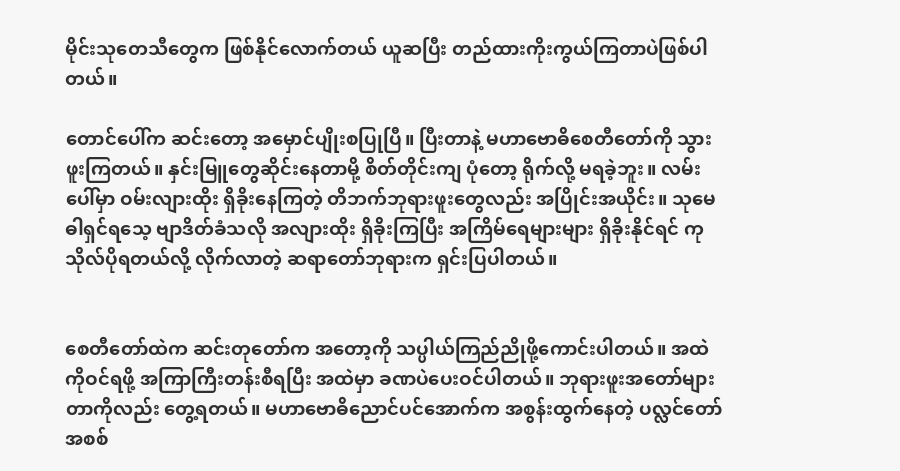မိုင်းသုတေသီတွေက ဖြစ်နိုင်လောက်တယ် ယူဆပြီး တည်ထားကိုးကွယ်ကြတာပဲဖြစ်ပါတယ်။

တောင်ပေါ်က ဆင်းတော့ အမှောင်ပျိုးစပြုပြီ။ ပြီးတာနဲ့ မဟာဗောဓိစေတီတော်ကို သွားဖူးကြတယ်။ နှင်းမြူတွေဆိုင်းနေတာမို့ စိတ်တိုင်းကျ ပုံတော့ ရိုက်လို့ မရခဲ့ဘူး။ လမ်းပေါ်မှာ ဝမ်းလျားထိုး ရှိခိုးနေကြတဲ့ တိဘက်ဘုရားဖူးတွေလည်း အပြိုင်းအယိုင်း။ သုမေဓါရှင်ရသေ့ ဗျာဒိတ်ခံသလို အလျားထိုး ရှိခိုးကြပြီး အကြိမ်ရေများများ ရှိခိုးနိုင်ရင် ကုသိုလ်ပိုရတယ်လို့ လိုက်လာတဲ့ ဆရာတော်ဘုရားက ရှင်းပြပါတယ်။


စေတီတော်ထဲက ဆင်းတုတော်က အတော့ကို သပ္ပါယ်ကြည်ညိုဖို့ကောင်းပါတယ်။ အထဲကိုဝင်ရဖို့ အကြာကြီးတန်းစီရပြီး အထဲမှာ ခဏပဲပေးဝင်ပါတယ်။ ဘုရားဖူးအတော်များတာကိုလည်း တွေ့ရတယ်။ မဟာဗောဓိညောင်ပင်အောက်က အစွန်းထွက်နေတဲ့ ပလ္လင်တော်အစစ်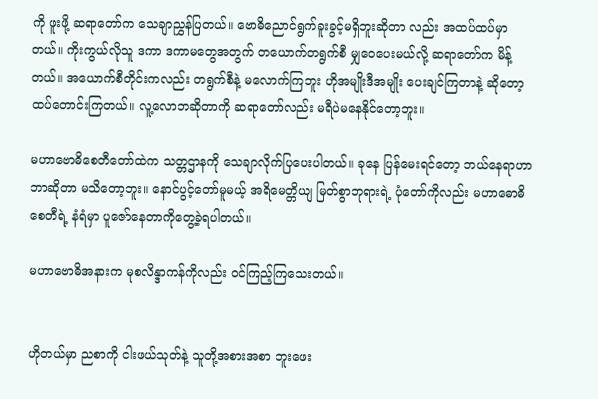ကို ဖူးဖို့ ဆရာတော်က သေချာညွှန်ပြတယ်။ ဗောဓိညောင်ရွက်ခူးခွင့်မရှိဘူးဆိုတာ လည်း အထပ်ထပ်မှာတယ်။ ကိုးကွယ်လိုသူ ဒကာ ဒကာမတွေအတွက် တယောက်တရွက်စီ မျှဝေပေးမယ်လို့ ဆရာတော်က မိန့်တယ်။ အယောက်စီတိုင်းကလည်း တရွက်စီနဲ့ မလောက်ကြဘူး ဟိုအမျိုးဒီအမျိုး ပေးချင်ကြတာနဲ့ ဆိုတော့ ထပ်တောင်းကြတယ်။ လူ့လောဘဆိုတာကို ဆရာတော်လည်း မရီပဲမနေနိုင်တော့ဘူး။

မဟာဗောဓိစေတီတော်ထဲက သတ္တဌာနကို သေချာလိုက်ပြပေးပါတယ်။ ခုနေ ပြန်မေးရင်တော့ ဘယ်နေရာဟာ ဘာဆိုတာ မသိတော့ဘူး။ နောင်ပွင့်တော်မူမယ့် အရိမေတ္တိယျ မြတ်စွာဘုရားရဲ့ ပုံတော်ကိုလည်း မဟာဓောဓိစေတီရဲ့ နံရံမှာ ပူဇော်နေတာကိုတွေ့ခဲ့ရပါတယ်။

မဟာဗောဓိအနားက မုစလိန္ဒာကန်ကိုလည်း ဝင်ကြည့်ကြသေးတယ်။


ဟိုတယ်မှာ ညစာကို ငါးဖယ်သုတ်နဲ့ သူတို့အစားအစာ ဘူးဖေး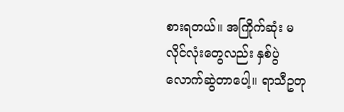စားရတယ်။ အကြိုက်ဆုံး မလိုင်လုံးတွေလည်း နှစ်ပွဲလောက်ဆွဲတာပေါ့။ ရာသီဥတု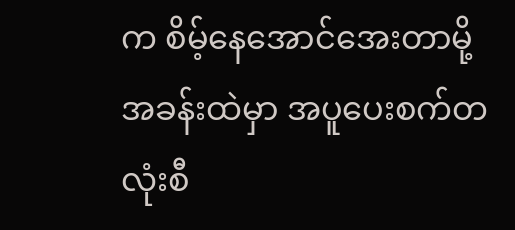က စိမ့်နေအောင်အေးတာမို့ အခန်းထဲမှာ အပူပေးစက်တလုံးစီ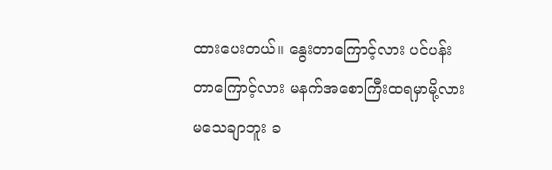ထားပေးတယ်။ နွေးတာကြောင့်လား ပင်ပန်းတာကြောင့်လား မနက်အစောကြီးထရမှာမို့လား မသေချာဘူး ခ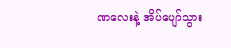ဏလေးနဲ့ အိပ်ပျော်သွား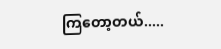ကြတော့တယ်.....